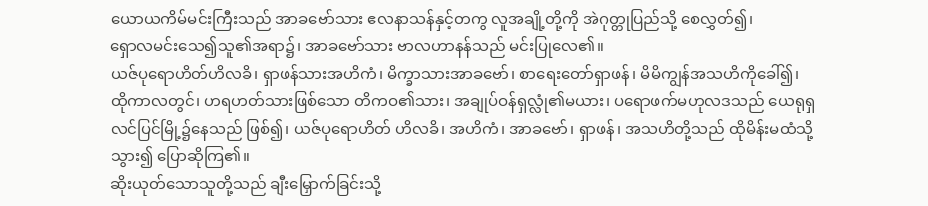ယောယကိမ်မင်းကြီးသည် အာခဗော်သား ဧလနာသန်နှင့်တကွ လူအချို့တို့ကို အဲဂုတ္တုပြည်သို့ စေလွှတ်၍၊
ရှောလမင်းသေ၍သူ၏အရာ၌၊ အာခဗော်သား ဗာလဟာနန်သည် မင်းပြုလေ၏။
ယဇ်ပုရောဟိတ်ဟိလခိ၊ ရှာဖန်သားအဟိကံ၊ မိက္ခာသားအာခဗော်၊ စာရေးတော်ရှာဖန်၊ မိမိကျွန်အသဟိကိုခေါ်၍၊
ထိုကာလတွင်၊ ဟရဟတ်သားဖြစ်သော တိကဝ၏သား၊ အချုပ်ဝန်ရှလ္လုံ၏မယား၊ ပရောဖက်မဟုလဒသည် ယေရုရှလင်ပြင်မြို့၌နေသည် ဖြစ်၍၊ ယဇ်ပုရောဟိတ် ဟိလခိ၊ အဟိကံ၊ အာခဗော်၊ ရှာဖန်၊ အသဟိတို့သည် ထိုမိန်းမထံသို့သွား၍ ပြောဆိုကြ၏။
ဆိုးယုတ်သောသူတို့သည် ချီးမြှောက်ခြင်းသို့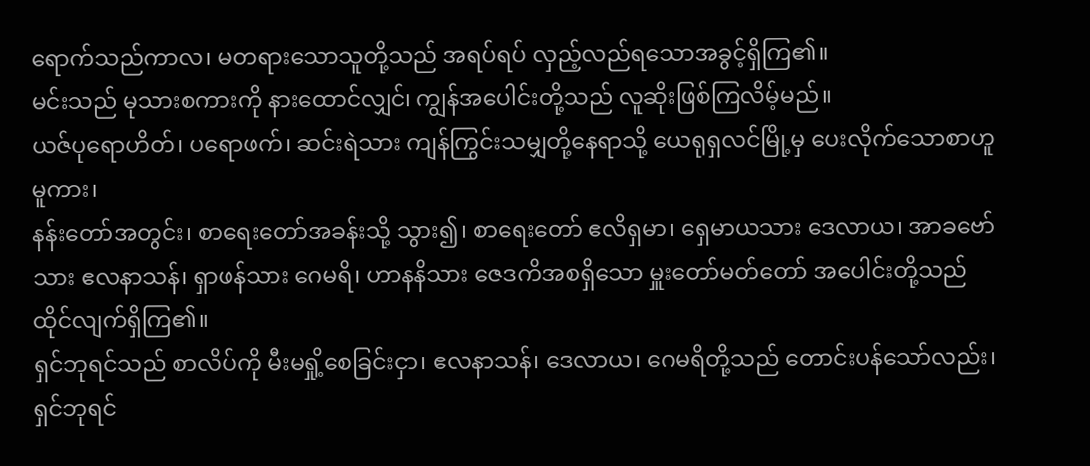ရောက်သည်ကာလ၊ မတရားသောသူတို့သည် အရပ်ရပ် လှည့်လည်ရသောအခွင့်ရှိကြ၏။
မင်းသည် မုသားစကားကို နားထောင်လျှင်၊ ကျွန်အပေါင်းတို့သည် လူဆိုးဖြစ်ကြလိမ့်မည်။
ယဇ်ပုရောဟိတ်၊ ပရောဖက်၊ ဆင်းရဲသား ကျန်ကြွင်းသမျှတို့နေရာသို့ ယေရုရှလင်မြို့မှ ပေးလိုက်သောစာဟူမူကား၊
နန်းတော်အတွင်း၊ စာရေးတော်အခန်းသို့ သွား၍၊ စာရေးတော် ဧလိရှမာ၊ ရှေမာယသား ဒေလာယ၊ အာခဗော်သား ဧလနာသန်၊ ရှာဖန်သား ဂေမရိ၊ ဟာနနိသား ဇေဒကိအစရှိသော မှူးတော်မတ်တော် အပေါင်းတို့သည် ထိုင်လျက်ရှိကြ၏။
ရှင်ဘုရင်သည် စာလိပ်ကို မီးမရှို့စေခြင်းငှာ၊ ဧလနာသန်၊ ဒေလာယ၊ ဂေမရိတို့သည် တောင်းပန်သော်လည်း၊ ရှင်ဘုရင်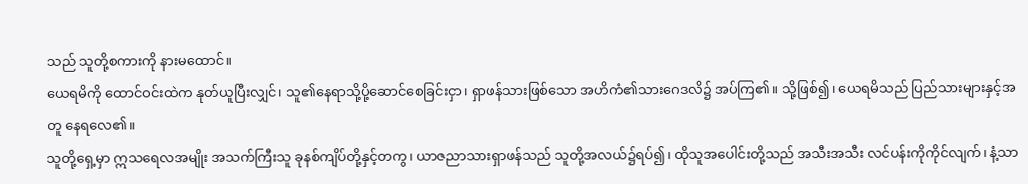သည် သူတို့စကားကို နားမထောင်။
ယေရမိကို ထောင်ဝင်းထဲက နုတ်ယူပြီးလျှင်၊ သူ၏နေရာသို့ပို့ဆောင်စေခြင်းငှာ၊ ရှာဖန်သားဖြစ်သော အဟိကံ၏သားဂေဒလိ၌ အပ်ကြ၏။ သို့ဖြစ်၍၊ ယေရမိသည် ပြည်သားများနှင့်အတူ နေရလေ၏။
သူတို့ရှေ့မှာ ဣသရေလအမျိုး အသက်ကြီးသူ ခုနစ်ကျိပ်တို့နှင့်တကွ၊ ယာဇညာသားရှာဖန်သည် သူတို့အလယ်၌ရပ်၍၊ ထိုသူအပေါင်းတို့သည် အသီးအသီး လင်ပန်းကိုကိုင်လျက်၊ နံ့သာ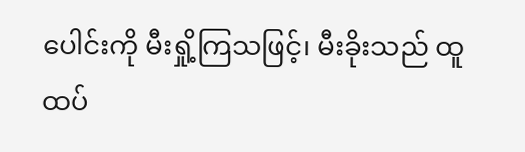ပေါင်းကို မီးရှို့ကြသဖြင့်၊ မီးခိုးသည် ထူထပ်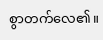စွာတက်လေ၏။